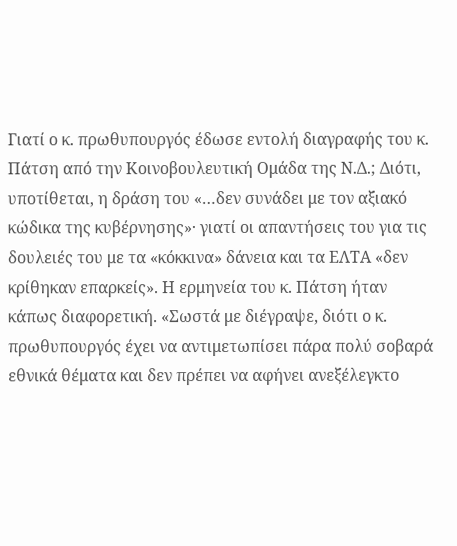Γιατί ο κ. πρωθυπουργός έδωσε εντολή διαγραφής του κ. Πάτση από την Κοινοβουλευτική Ομάδα της Ν.Δ.; Διότι, υποτίθεται, η δράση του «…δεν συνάδει με τον αξιακό κώδικα της κυβέρνησης»· γιατί οι απαντήσεις του για τις δουλειές του με τα «κόκκινα» δάνεια και τα ΕΛΤΑ «δεν κρίθηκαν επαρκείς». Η ερμηνεία του κ. Πάτση ήταν κάπως διαφορετική. «Σωστά με διέγραψε, διότι ο κ. πρωθυπουργός έχει να αντιμετωπίσει πάρα πολύ σοβαρά εθνικά θέματα και δεν πρέπει να αφήνει ανεξέλεγκτο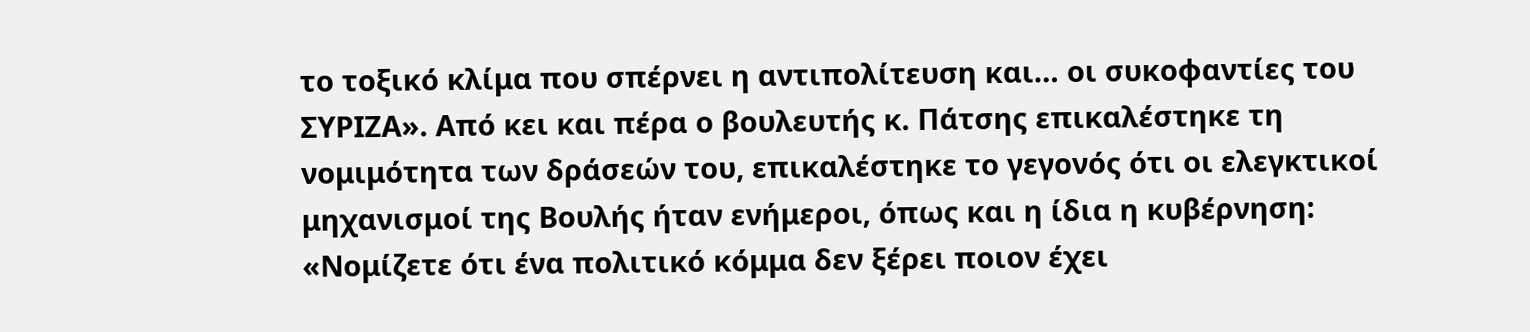το τοξικό κλίμα που σπέρνει η αντιπολίτευση και… οι συκοφαντίες του ΣΥΡΙΖΑ». Από κει και πέρα ο βουλευτής κ. Πάτσης επικαλέστηκε τη νομιμότητα των δράσεών του, επικαλέστηκε το γεγονός ότι οι ελεγκτικοί μηχανισμοί της Βουλής ήταν ενήμεροι, όπως και η ίδια η κυβέρνηση: «Νομίζετε ότι ένα πολιτικό κόμμα δεν ξέρει ποιον έχει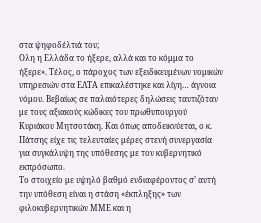στα ψηφοδέλτιά του;
Ολη η Ελλάδα το ήξερε, αλλά και το κόμμα το ήξερε». Τέλος, ο πάροχος των εξειδικευμένων νομικών υπηρεσιών στα ΕΛΤΑ επικαλέστηκε και λίγη… άγνοια νόμου. Βεβαίως σε παλαιότερες δηλώσεις ταυτιζόταν με τους αξιακούς κώδικες του πρωθυπουργού Κυριάκου Μητσοτάκη. Και όπως αποδεικνύεται, ο κ. Πάτσης είχε τις τελευταίες μέρες στενή συνεργασία για συγκάλυψη της υπόθεσης με τον κυβερνητικό εκπρόσωπο.
Το στοιχείο με υψηλό βαθμό ενδιαφέροντος σ’ αυτή την υπόθεση είναι η στάση «έκπληξης» των φιλοκυβερνητικών ΜΜΕ και η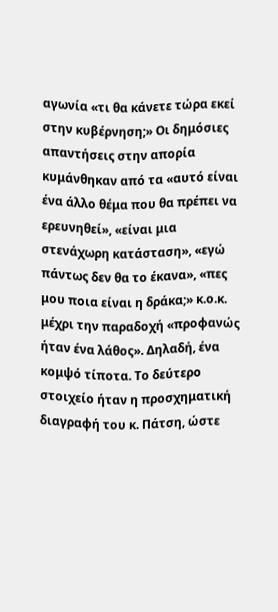αγωνία «τι θα κάνετε τώρα εκεί στην κυβέρνηση;» Οι δημόσιες απαντήσεις στην απορία κυμάνθηκαν από τα «αυτό είναι ένα άλλο θέμα που θα πρέπει να ερευνηθεί», «είναι μια στενάχωρη κατάσταση», «εγώ πάντως δεν θα το έκανα», «πες μου ποια είναι η δράκα;» κ.ο.κ. μέχρι την παραδοχή «προφανώς ήταν ένα λάθος». Δηλαδή, ένα κομψό τίποτα. Το δεύτερο στοιχείο ήταν η προσχηματική διαγραφή του κ. Πάτση, ώστε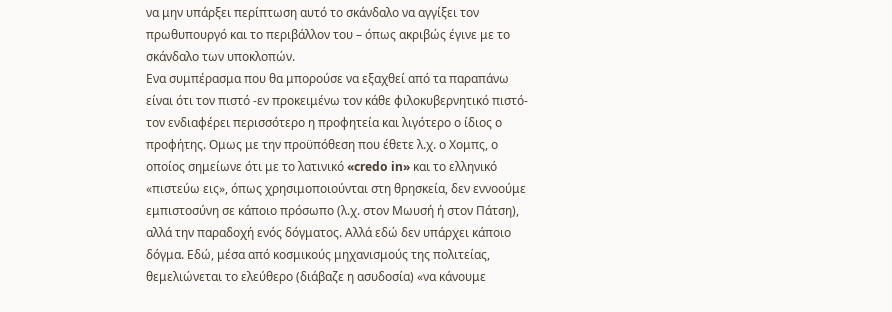να μην υπάρξει περίπτωση αυτό το σκάνδαλο να αγγίξει τον πρωθυπουργό και το περιβάλλον του – όπως ακριβώς έγινε με το σκάνδαλο των υποκλοπών.
Ενα συμπέρασμα που θα μπορούσε να εξαχθεί από τα παραπάνω είναι ότι τον πιστό -εν προκειμένω τον κάθε φιλοκυβερνητικό πιστό- τον ενδιαφέρει περισσότερο η προφητεία και λιγότερο ο ίδιος ο προφήτης. Ομως με την προϋπόθεση που έθετε λ.χ. ο Χομπς, ο οποίος σημείωνε ότι με το λατινικό «credo in» και το ελληνικό «πιστεύω εις», όπως χρησιμοποιούνται στη θρησκεία, δεν εννοούμε εμπιστοσύνη σε κάποιο πρόσωπο (λ.χ. στον Μωυσή ή στον Πάτση), αλλά την παραδοχή ενός δόγματος. Αλλά εδώ δεν υπάρχει κάποιο δόγμα. Εδώ, μέσα από κοσμικούς μηχανισμούς της πολιτείας, θεμελιώνεται το ελεύθερο (διάβαζε η ασυδοσία) «να κάνουμε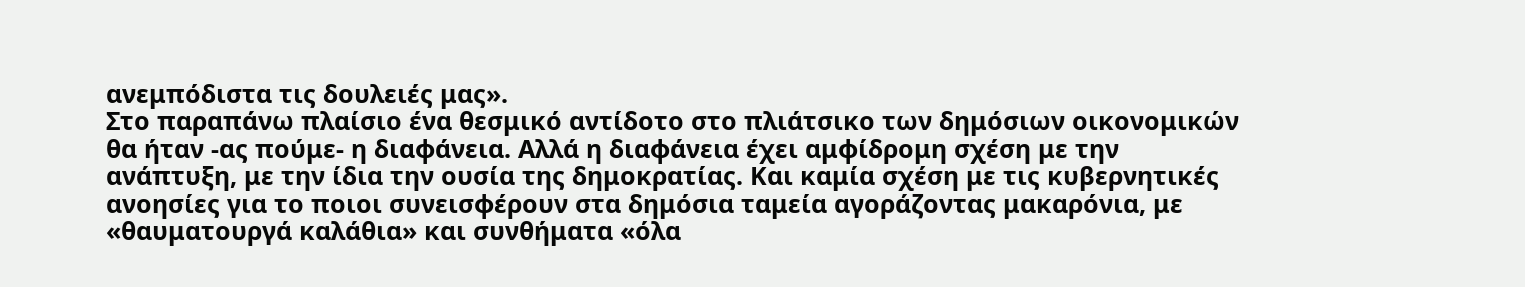ανεμπόδιστα τις δουλειές μας».
Στο παραπάνω πλαίσιο ένα θεσμικό αντίδοτο στο πλιάτσικο των δημόσιων οικονομικών θα ήταν -ας πούμε- η διαφάνεια. Αλλά η διαφάνεια έχει αμφίδρομη σχέση με την ανάπτυξη, με την ίδια την ουσία της δημοκρατίας. Και καμία σχέση με τις κυβερνητικές ανοησίες για το ποιοι συνεισφέρουν στα δημόσια ταμεία αγοράζοντας μακαρόνια, με «θαυματουργά καλάθια» και συνθήματα «όλα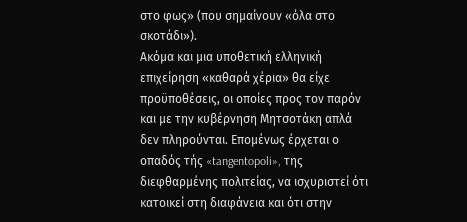στο φως» (που σημαίνουν «όλα στο σκοτάδι»).
Ακόμα και μια υποθετική ελληνική επιχείρηση «καθαρά χέρια» θα είχε προϋποθέσεις, οι οποίες προς τον παρόν και με την κυβέρνηση Μητσοτάκη απλά δεν πληρούνται. Επομένως έρχεται ο οπαδός τής «tangentopoli», της διεφθαρμένης πολιτείας, να ισχυριστεί ότι κατοικεί στη διαφάνεια και ότι στην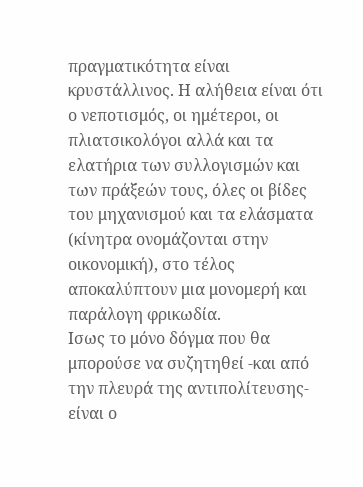πραγματικότητα είναι κρυστάλλινος. Η αλήθεια είναι ότι ο νεποτισμός, οι ημέτεροι, οι πλιατσικολόγοι αλλά και τα ελατήρια των συλλογισμών και των πράξεών τους, όλες οι βίδες του μηχανισμού και τα ελάσματα (κίνητρα ονομάζονται στην οικονομική), στο τέλος αποκαλύπτουν μια μονομερή και παράλογη φρικωδία.
Ισως το μόνο δόγμα που θα μπορούσε να συζητηθεί -και από την πλευρά της αντιπολίτευσης- είναι ο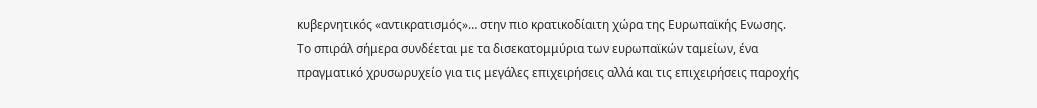κυβερνητικός «αντικρατισμός»… στην πιο κρατικοδίαιτη χώρα της Ευρωπαϊκής Ενωσης. Το σπιράλ σήμερα συνδέεται με τα δισεκατομμύρια των ευρωπαϊκών ταμείων, ένα πραγματικό χρυσωρυχείο για τις μεγάλες επιχειρήσεις αλλά και τις επιχειρήσεις παροχής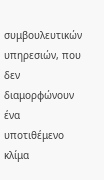συμβουλευτικών υπηρεσιών, που δεν διαμορφώνουν ένα υποτιθέμενο κλίμα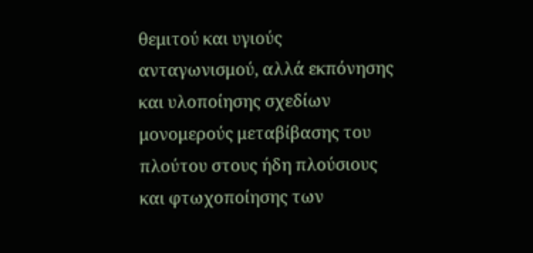θεμιτού και υγιούς ανταγωνισμού, αλλά εκπόνησης και υλοποίησης σχεδίων μονομερούς μεταβίβασης του πλούτου στους ήδη πλούσιους και φτωχοποίησης των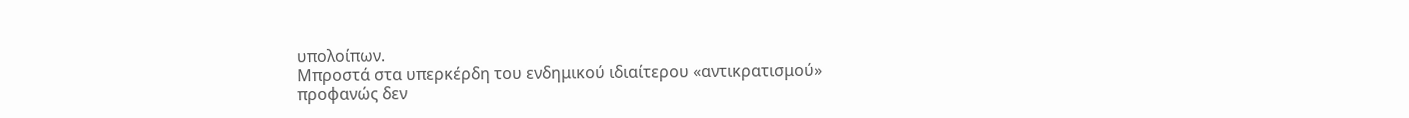υπολοίπων.
Μπροστά στα υπερκέρδη του ενδημικού ιδιαίτερου «αντικρατισμού» προφανώς δεν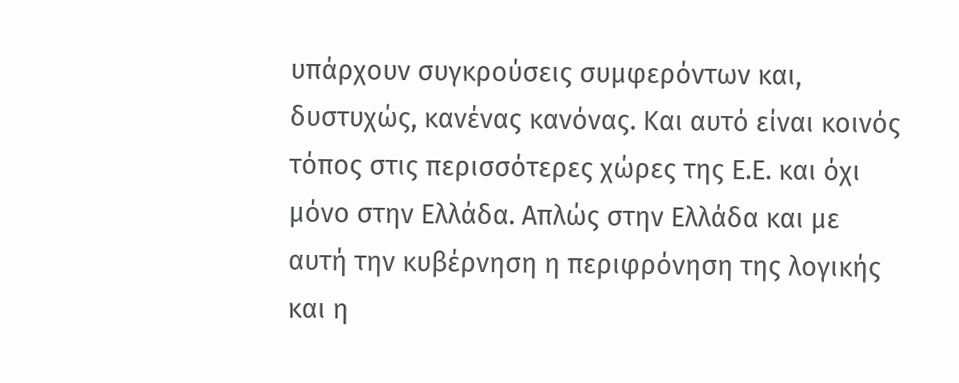υπάρχουν συγκρούσεις συμφερόντων και, δυστυχώς, κανένας κανόνας. Και αυτό είναι κοινός τόπος στις περισσότερες χώρες της Ε.Ε. και όχι μόνο στην Ελλάδα. Απλώς στην Ελλάδα και με αυτή την κυβέρνηση η περιφρόνηση της λογικής και η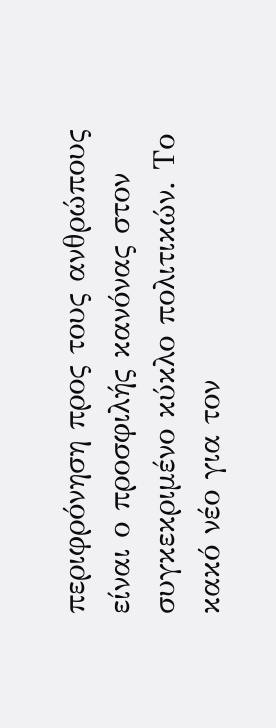περιφρόνηση προς τους ανθρώπους είναι ο προσφιλής κανόνας στον συγκεκριμένο κύκλο πολιτικών. Το κακό νέο για τον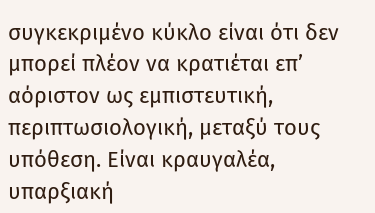συγκεκριμένο κύκλο είναι ότι δεν μπορεί πλέον να κρατιέται επ’ αόριστον ως εμπιστευτική, περιπτωσιολογική, μεταξύ τους υπόθεση. Είναι κραυγαλέα, υπαρξιακή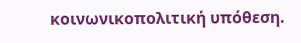κοινωνικοπολιτική υπόθεση.